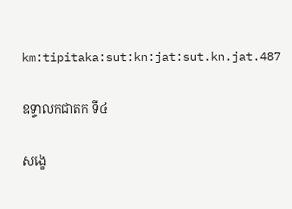km:tipitaka:sut:kn:jat:sut.kn.jat.487

ឧទ្ទាលកជាតក ទី៤

សង្ខេ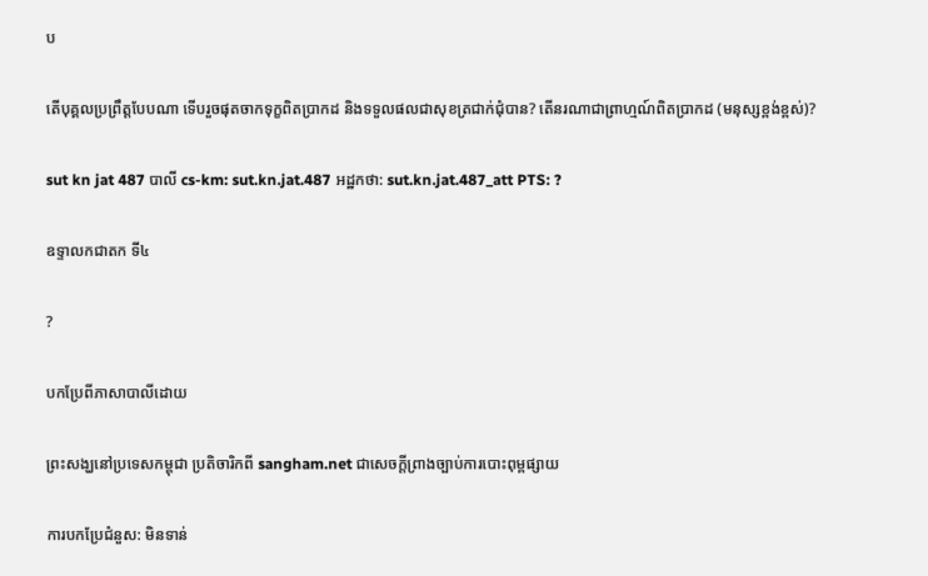ប

តើបុគ្គលប្រព្រឹត្តបែបណា ទើបរួចផុតចាកទុក្ខពិតប្រាកដ និងទទួលផលជាសុខត្រជាក់ជុំបាន? តើនរណាជាព្រាហ្មណ៍ពិតប្រាកដ (មនុស្សខ្ពង់ខ្ពស់)?

sut kn jat 487 បាលី cs-km: sut.kn.jat.487 អដ្ឋកថា: sut.kn.jat.487_att PTS: ?

ឧទ្ទាលកជាតក ទី៤

?

បកប្រែពីភាសាបាលីដោយ

ព្រះសង្ឃនៅប្រទេសកម្ពុជា ប្រតិចារិកពី sangham.net ជាសេចក្តីព្រាងច្បាប់ការបោះពុម្ពផ្សាយ

ការបកប្រែជំនួស: មិនទាន់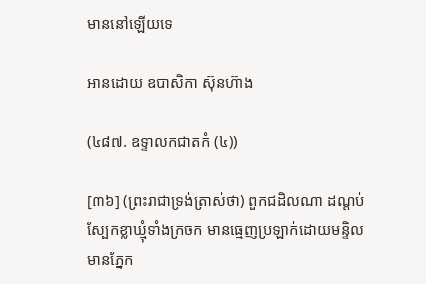មាននៅឡើយទេ

អានដោយ ឧបាសិកា ស៊ុនហ៊ាង

(៤៨៧. ឧទ្ទាលកជាតកំ (៤))

[៣៦] (ព្រះរាជាទ្រង់ត្រាស់ថា) ពួកជដិលណា ដណ្តប់ស្បែកខ្លាឃ្មុំទាំងក្រចក មានធ្មេញប្រឡាក់ដោយមន្ទិល មានភ្នែក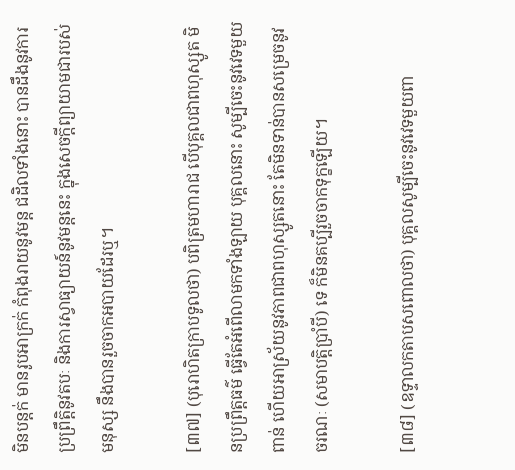មិនបន្តក់ មានរូបអាក្រក់ កំពុងរាយនូវមន្ត ជដិលទាំងនោះ បានដឹងនូវការប្រព្រឹត្តិនូវតបៈ និងការស្វាធ្យាយន៍នូវមន្តនេះ ក្នុងសេចក្តីព្យាយាមជារបស់មនុស្ស នឹងបានរួចចាកអបាយដែរឬ។

[៣៧] (បុរោហិតក្រាបទូលថា) បពិត្រមហារាជ បើបុគ្គលជាពហុស្សូត មិនប្រព្រឹត្តធម៌ ធ្វើតែអំពើលាមកទាំងឡាយ បុគ្គលនោះ សូម្បីចេះនូវវេទមួយពាន់ ហើយអាស្រ័យនូវភាពជាពហុស្សូតនោះ តែមិនទាន់បានសម្រេចនូវចរណៈ (សមាបត្តិបាំ្របី) ទេ ក៏មិនគប្បីរួចចាកទុក្ខឡើយ។

[៣៨] (ឧទ្ទាលកតាបសពោលថា) បុគ្គលសូម្បីចេះនូវវេទមួយពា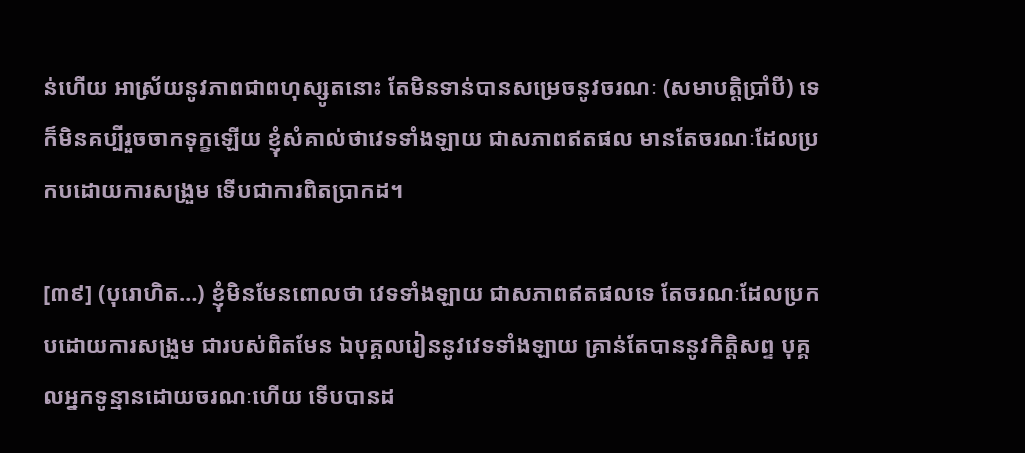ន់ហើយ អាស្រ័យនូវភាពជាពហុស្សូតនោះ តែមិនទាន់បានសម្រេចនូវចរណៈ (សមាបត្តិបាំ្របី) ទេ ក៏មិនគប្បីរួចចាកទុក្ខឡើយ ខ្ញុំសំគាល់ថាវេទទាំងឡាយ ជាសភាពឥតផល មានតែចរណៈដែលប្រកបដោយការសង្រួម ទើបជាការពិតបា្រកដ។

[៣៩] (បុរោហិត…) ខ្ញុំមិនមែនពោលថា វេទទាំងឡាយ ជាសភាពឥតផលទេ តែចរណៈដែលប្រកបដោយការសង្រួម ជារបស់ពិតមែន ឯបុគ្គលរៀននូវវេទទាំងឡាយ គ្រាន់តែបាននូវកិត្តិសព្ទ បុគ្គលអ្នកទូន្មានដោយចរណៈហើយ ទើបបានដ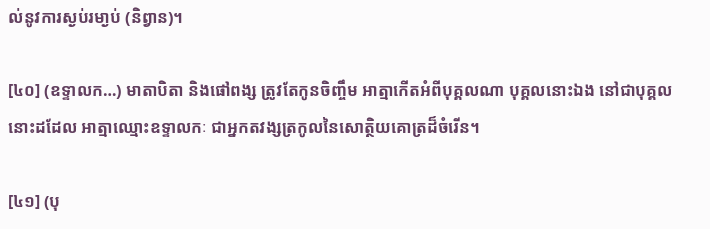ល់នូវការស្ងប់រមា្ងប់ (និព្វាន)។

[៤០] (ឧទ្ទាលក…) មាតាបិតា និងផៅពង្ស ត្រូវតែកូនចិញ្ចឹម អាត្មាកើតអំពីបុគ្គលណា បុគ្គលនោះឯង នៅជាបុគ្គលនោះដដែល អាត្មាឈ្មោះឧទ្ទាលកៈ ជាអ្នកតវង្សត្រកូលនៃសោត្ថិយគោត្រដ៏ចំរើន។

[៤១] (បុ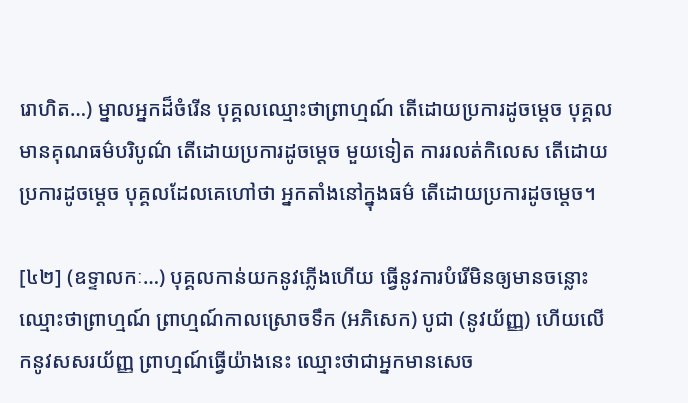រោហិត…) ម្នាលអ្នកដ៏ចំរើន បុគ្គលឈ្មោះថាព្រាហ្មណ៍ តើដោយប្រការដូចម្តេច បុគ្គលមានគុណធម៌បរិបូណ៌ តើដោយប្រការដូចម្តេច មួយទៀត ការរលត់កិលេស តើដោយប្រការដូចម្តេច បុគ្គលដែលគេហៅថា អ្នកតាំងនៅក្នុងធម៌ តើដោយប្រការដូចម្តេច។

[៤២] (ឧទ្ទាលកៈ…) បុគ្គលកាន់យកនូវភ្លើងហើយ ធ្វើនូវការបំរើមិនឲ្យមានចន្លោះ ឈ្មោះថាព្រាហ្មណ៍ ព្រាហ្មណ៍កាលស្រោចទឹក (អភិសេក) បូជា (នូវយ័ញ្ញ) ហើយលើកនូវសសរយ័ញ្ញ ព្រាហ្មណ៍ធ្វើយ៉ាងនេះ ឈ្មោះថាជាអ្នកមានសេច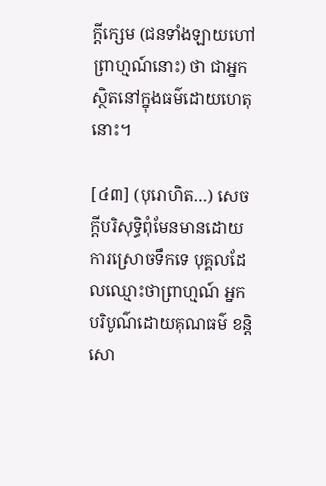ក្តីក្សេម (ជនទាំងឡាយហៅព្រាហ្មណ៍នោះ) ថា ជាអ្នកស្ថិតនៅក្នុងធម៌ដោយហេតុនោះ។

[៤៣] (បុរោហិត…) សេចក្តីបរិសុទ្ធិពុំមែនមានដោយការស្រោចទឹកទេ បុគ្គលដែលឈ្មោះថាព្រាហ្មណ៍ អ្នកបរិបូណ៌ដោយគុណធម៌ ខន្តិ សោ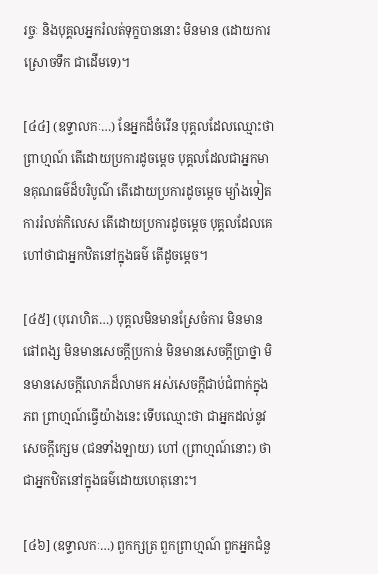រច្ចៈ និងបុគ្គលអ្នករំលត់ទុក្ខបាននោះ មិនមាន (ដោយការស្រោចទឹក ជាដើមទេ)។

[៤៤] (ឧទ្ទាលកៈ…) នែអ្នកដ៏ចំរើន បុគ្គលដែលឈ្មោះថាព្រាហ្មណ៍ តើដោយប្រការដូចម្តេច បុគ្គលដែលជាអ្នកមានគុណធម៌ដ៏បរិបូណ៌ តើដោយប្រការដូចម្តេច ម្យ៉ាងទៀត ការរំលត់កិលេស តើដោយប្រការដូចម្តេច បុគ្គលដែលគេហៅថាជាអ្នកឋិតនៅក្នុងធម៌ តើដូចម្តេច។

[៤៥] (បុរោហិត…) បុគ្គលមិនមានស្រែចំការ មិនមានផៅពង្ស មិនមានសេចក្តីប្រកាន់ មិនមានសេចក្តីបា្រថ្នា មិនមានសេចក្តីលោភដ៏លាមក អស់សេចក្តីជាប់ជំពាក់ក្នុងភព ព្រាហ្មណ៍ធ្វើយ៉ាងនេះ ទើបឈ្មោះថា ជាអ្នកដល់នូវសេចក្តីក្សេម (ជនទាំងឡាយ) ហៅ (ព្រាហ្មណ៍នោះ) ថាជាអ្នកឋិតនៅក្នុងធម៌ដោយហេតុនោះ។

[៤៦] (ឧទ្ទាលកៈ…) ពួកក្សត្រ ពួកព្រាហ្មណ៍ ពួកអ្នកជំនួ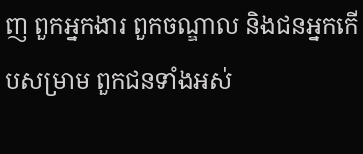ញ ពួកអ្នកងារ ពួកចណ្ឌាល និងជនអ្នកកើបសម្រាម ពួកជនទាំងអស់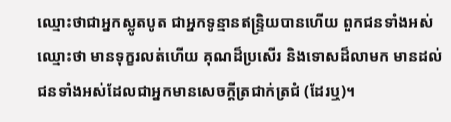ឈ្មោះថាជាអ្នកស្លូតបូត ជាអ្នកទូន្មានឥន្ទ្រិយបានហើយ ពួកជនទាំងអស់ឈ្មោះថា មានទុក្ខរលត់ហើយ គុណដ៏ប្រសើរ និងទោសដ៏លាមក មានដល់ជនទាំងអស់ដែលជាអ្នកមានសេចក្តីត្រជាក់ត្រជំ (ដែរឬ)។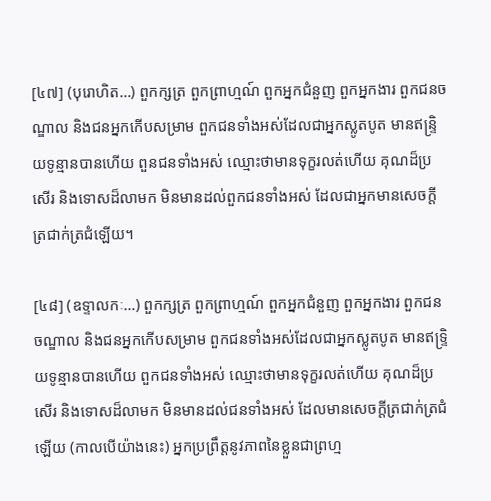[៤៧] (បុរោហិត…) ពួកក្សត្រ ពួកព្រាហ្មណ៍ ពួកអ្នកជំនួញ ពួកអ្នកងារ ពួកជនចណ្ឌាល និងជនអ្នកកើបសម្រាម ពួកជនទាំងអស់ដែលជាអ្នកស្លូតបូត មានឥន្ទ្រិយទូន្មានបានហើយ ពួនជនទាំងអស់ ឈ្មោះថាមានទុក្ខរលត់ហើយ គុណដ៏ប្រសើរ និងទោសដ៏លាមក មិនមានដល់ពួកជនទាំងអស់ ដែលជាអ្នកមានសេចក្តីត្រជាក់ត្រជំឡើយ។

[៤៨] (ឧទ្ទាលកៈ…) ពួកក្សត្រ ពួកព្រាហ្មណ៍ ពួកអ្នកជំនួញ ពួកអ្នកងារ ពួកជនចណ្ឌាល និងជនអ្នកកើបសម្រាម ពួកជនទាំងអស់ដែលជាអ្នកស្លូតបូត មានឥទ្រ្ទិយទូន្មានបានហើយ ពួកជនទាំងអស់ ឈ្មោះថាមានទុក្ខរលត់ហើយ គុណដ៏ប្រសើរ និងទោសដ៏លាមក មិនមានដល់ជនទាំងអស់ ដែលមានសេចក្តីត្រជាក់ត្រជំឡើយ (កាលបើយ៉ាងនេះ) អ្នកប្រព្រឹត្តនូវភាពនៃខ្លួនជាព្រហ្ម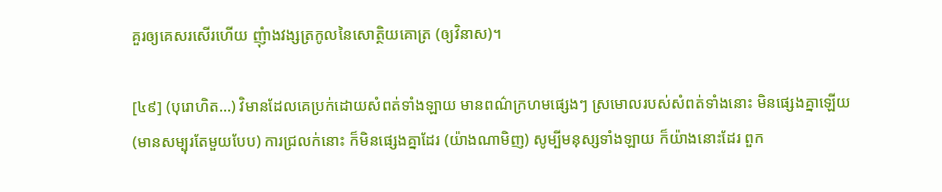គួរឲ្យគេសរសើរហើយ ញុំាងវង្សត្រកូលនៃសោត្ថិយគោត្រ (ឲ្យវិនាស)។

[៤៩] (បុរោហិត…) វិមានដែលគេប្រក់ដោយសំពត់ទាំងឡាយ មានពណ៌ក្រហមផ្សេងៗ ស្រមោលរបស់សំពត់ទាំងនោះ មិនផ្សេងគ្នាឡើយ (មានសម្បុរតែមួយបែប) ការជ្រលក់នោះ ក៏មិនផ្សេងគ្នាដែរ (យ៉ាងណាមិញ) សូម្បីមនុស្សទាំងឡាយ ក៏យ៉ាងនោះដែរ ពួក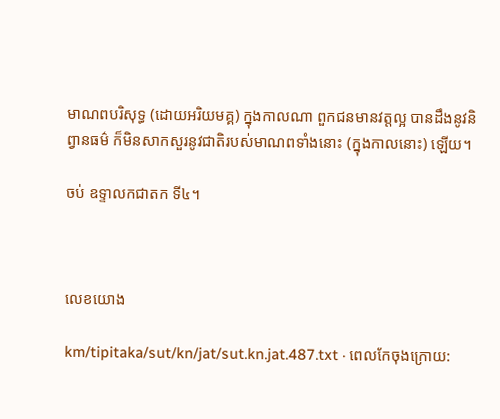មាណពបរិសុទ្ធ (ដោយអរិយមគ្គ) ក្នុងកាលណា ពួកជនមានវត្តល្អ បានដឹងនូវនិព្វានធម៌ ក៏មិនសាកសួរនូវជាតិរបស់មាណពទាំងនោះ (ក្នុងកាលនោះ) ឡើយ។

ចប់ ឧទ្ទាលកជាតក ទី៤។



លេខយោង

km/tipitaka/sut/kn/jat/sut.kn.jat.487.txt · ពេលកែចុងក្រោយ: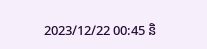2023/12/22 00:45 និ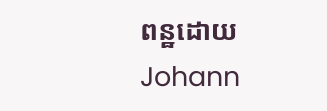ពន្ឋដោយ Johann